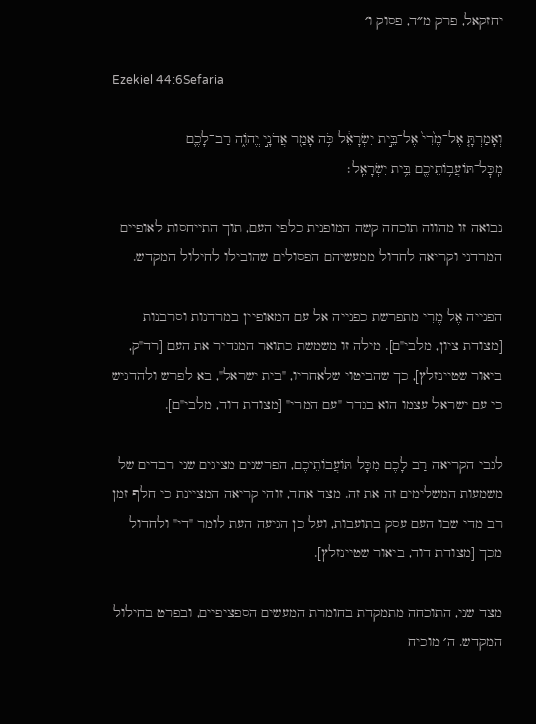יחזקאל, פרק מ״ד, פסוק ו׳

Ezekiel 44:6Sefaria

וְאָמַרְתָּ֤ אֶל־מֶ֙רִי֙ אֶל־בֵּ֣ית יִשְׂרָאֵ֔ל כֹּ֥ה אָמַ֖ר אֲדֹנָ֣י יֱהֹוִ֑ה רַב־לָכֶ֛ם מִֽכׇּל־תּוֹעֲב֥וֹתֵיכֶ֖ם בֵּ֥ית יִשְׂרָאֵֽל׃

נבואה זו מהווה תוכחה קשה המופנית כלפי העם, תוך התייחסות לאופיים המרדני וקריאה לחדול ממעשיהם הפסולים שהובילו לחילול המקדש.

הפנייה אֶל מֶרִי מתפרשת כפנייה אל עם המאופיין במרדנות וסרבנות [מצודת ציון, מלבי"ם]. מילה זו משמשת כתואר המגדיר את העם [רד"ק, ביאור שטיינזלץ], כך שהביטוי שלאחריו, "בית ישראל", בא לפרש ולהדגיש כי עם ישראל עצמו הוא בגדר "עם המרי" [מצודת דוד, מלבי"ם].

לגבי הקריאה רַב לָכֶם מִכָּל תּוֹעֲבוֹתֵיכֶם, הפרשנים מציגים שני רבדים של משמעות המשלימים זה את זה. מצד אחד, זוהי קריאה המציינת כי חלף זמן רב מדי שבו העם עסק בתועבות, ועל כן הגיעה העת לומר "די" ולחדול מכך [מצודת דוד, ביאור שטיינזלץ].

מצד שני, התוכחה מתמקדת בחומרת המעשים הספציפיים, ובפרט בחילול המקדש. ה׳ מוכיח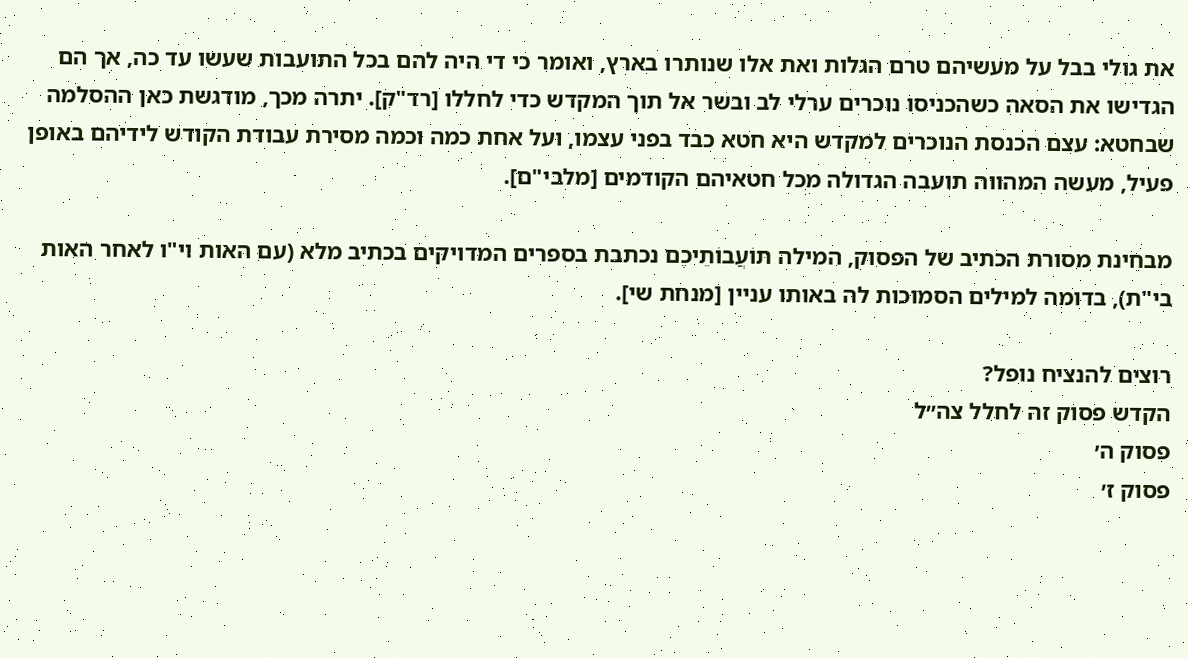את גולי בבל על מעשיהם טרם הגלות ואת אלו שנותרו בארץ, ואומר כי די היה להם בכל התועבות שעשו עד כה, אך הם הגדישו את הסאה כשהכניסו נוכרים ערלי לב ובשר אל תוך המקדש כדי לחללו [רד"ק]. יתרה מכך, מודגשת כאן ההסלמה שבחטא: עצם הכנסת הנוכרים למקדש היא חטא כבד בפני עצמו, ועל אחת כמה וכמה מסירת עבודת הקודש לידיהם באופן פעיל, מעשה המהווה תועבה הגדולה מכל חטאיהם הקודמים [מלבי"ם].

מבחינת מסורת הכתיב של הפסוק, המילה תּוֹעֲבוֹתֵיכֶם נכתבת בספרים המדויקים בכתיב מלא (עם האות וי"ו לאחר האות בי"ת), בדומה למילים הסמוכות לה באותו עניין [מנחת שי].

רוצים להנציח נופל?
הקדש פסוק זה לחלל צה״ל
פסוק ה׳
פסוק ז׳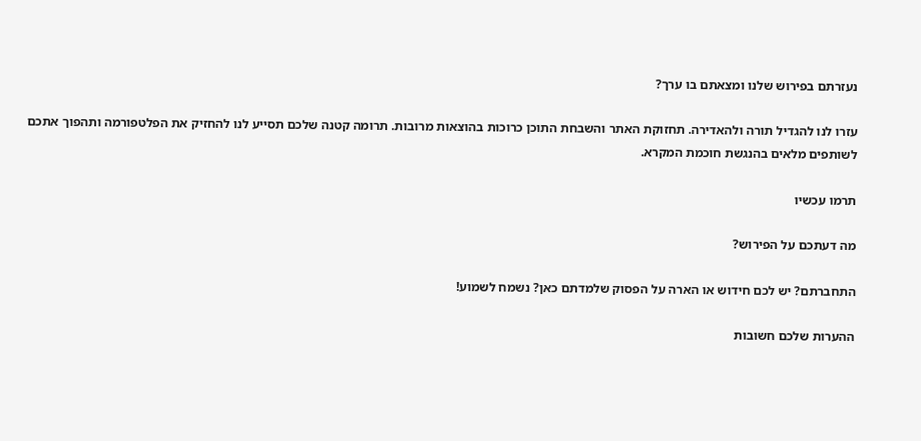נעזרתם בפירוש שלנו ומצאתם בו ערך?

עזרו לנו להגדיל תורה ולהאדירה. תחזוקת האתר והשבחת התוכן כרוכות בהוצאות מרובות. תרומה קטנה שלכם תסייע לנו להחזיק את הפלטפורמה ותהפוך אתכם לשותפים מלאים בהנגשת חוכמת המקרא.

תרמו עכשיו

מה דעתכם על הפירוש?

התחברתם? יש לכם חידוש או הארה על הפסוק שלמדתם כאן? נשמח לשמוע!

ההערות שלכם חשובות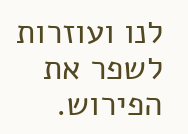לנו ועוזרות לשפר את הפירוש.